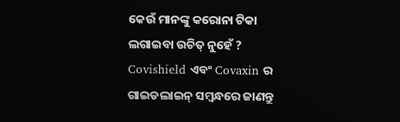କେଉଁ ମାନଙ୍କୁ କରୋନା ଟିକା ଲଗାଇବା ଉଚିତ୍ ନୁହେଁ ? Covishield ଏବଂ Covaxin ର ଗାଇଡଲାଇନ୍ ସମ୍ବନ୍ଧରେ ଜାଣନ୍ତୁ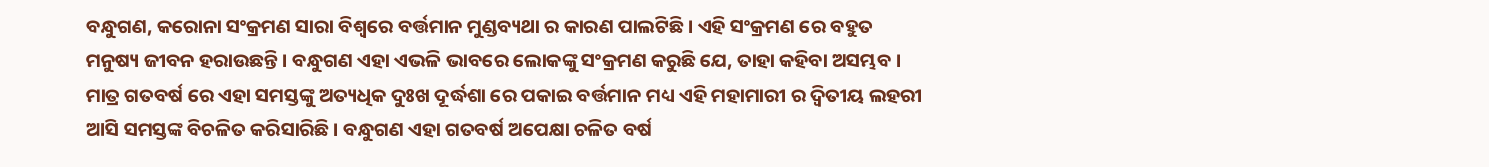ବନ୍ଧୁଗଣ, କରୋନା ସଂକ୍ରମଣ ସାରା ବିଶ୍ୱରେ ବର୍ତ୍ତମାନ ମୁଣ୍ଡବ୍ୟଥା ର କାରଣ ପାଲଟିଛି । ଏହି ସଂକ୍ରମଣ ରେ ବହୁତ ମନୁଷ୍ୟ ଜୀବନ ହରାଉଛନ୍ତି । ବନ୍ଧୁଗଣ ଏହା ଏଭଳି ଭାବରେ ଲୋକଙ୍କୁ ସଂକ୍ରମଣ କରୁଛି ଯେ, ତାହା କହିବା ଅସମ୍ଭବ । ମାତ୍ର ଗତବର୍ଷ ରେ ଏହା ସମସ୍ତଙ୍କୁ ଅତ୍ୟଧିକ ଦୁଃଖ ଦୂର୍ଦ୍ଧଶା ରେ ପକାଇ ବର୍ତ୍ତମାନ ମଧ୍ୟ ଏହି ମହାମାରୀ ର ଦ୍ଵିତୀୟ ଲହରୀ ଆସି ସମସ୍ତଙ୍କ ବିଚଳିତ କରିସାରିଛି । ବନ୍ଧୁଗଣ ଏହା ଗତବର୍ଷ ଅପେକ୍ଷା ଚଳିତ ବର୍ଷ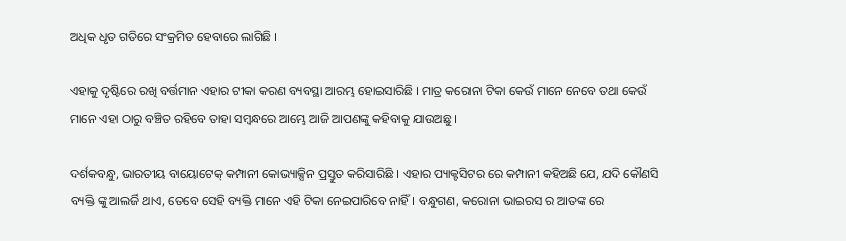ଅଧିକ ଧୃତ ଗତିରେ ସଂକ୍ରମିତ ହେବାରେ ଲାଗିଛି ।

ଏହାକୁ ଦୃଷ୍ଟିରେ ରଖି ବର୍ତ୍ତମାନ ଏହାର ଟୀକା କରଣ ବ୍ୟବସ୍ଥା ଆରମ୍ଭ ହୋଇସାରିଛି । ମାତ୍ର କରୋନା ଟିକା କେଉଁ ମାନେ ନେବେ ତଥା କେଉଁ ମାନେ ଏହା ଠାରୁ ବଞ୍ଚିତ ରହିବେ ତାହା ସମ୍ବନ୍ଧରେ ଆମ୍ଭେ ଆଜି ଆପଣଙ୍କୁ କହିବାକୁ ଯାଉଅଛୁ ।

ଦର୍ଶକବନ୍ଧୁ, ଭାରତୀୟ ବାୟୋଟେକ୍ କମ୍ପାନୀ କୋଭ୍ୟାକ୍ସିନ ପ୍ରସ୍ତୁତ କରିସାରିଛି । ଏହାର ପ୍ୟାକ୍ଟସିଟର ରେ କମ୍ପାନୀ କହିଅଛି ଯେ, ଯଦି କୌଣସି ବ୍ୟକ୍ତି ଙ୍କୁ ଆଲର୍ଜି ଥାଏ, ତେବେ ସେହି ବ୍ୟକ୍ତି ମାନେ ଏହି ଟିକା ନେଇପାରିବେ ନାହିଁ । ବନ୍ଧୁଗଣ, କରୋନା ଭାଇରସ ର ଆତଙ୍କ ରେ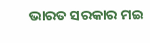ଭାରତ ସରକାର ମଇ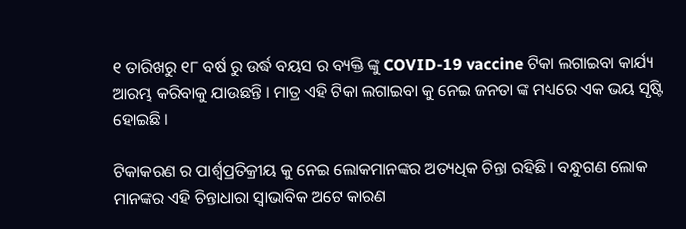୧ ତାରିଖରୁ ୧୮ ବର୍ଷ ରୁ ଉର୍ଦ୍ଧ ବୟସ ର ବ୍ୟକ୍ତି ଙ୍କୁ COVID-19 vaccine ଟିକା ଲଗାଇବା କାର୍ଯ୍ୟ ଆରମ୍ଭ କରିବାକୁ ଯାଉଛନ୍ତି । ମାତ୍ର ଏହି ଟିକା ଲଗାଇବା କୁ ନେଇ ଜନତା ଙ୍କ ମଧ୍ୟରେ ଏକ ଭୟ ସୃଷ୍ଟି ହୋଇଛି ।

ଟିକାକରଣ ର ପାର୍ଶ୍ୱପ୍ରତିକ୍ରୀୟ କୁ ନେଇ ଲୋକମାନଙ୍କର ଅତ୍ୟଧିକ ଚିନ୍ତା ରହିଛି । ବନ୍ଧୁଗଣ ଲୋକ ମାନଙ୍କର ଏହି ଚିନ୍ତାଧାରା ସ୍ଵାଭାବିକ ଅଟେ କାରଣ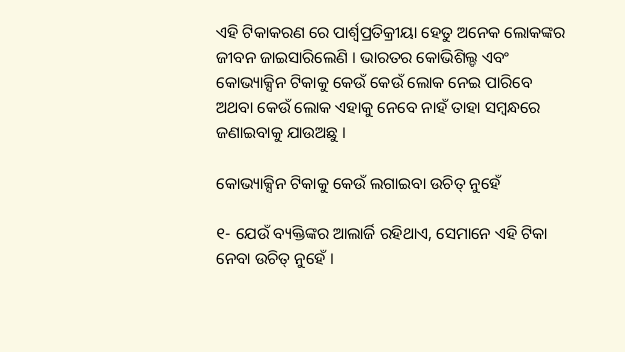ଏହି ଟିକାକରଣ ରେ ପାର୍ଶ୍ୱପ୍ରତିକ୍ରୀୟା ହେତୁ ଅନେକ ଲୋକଙ୍କର ଜୀବନ ଜାଇସାରିଲେଣି । ଭାରତର କୋଭିଶିଲ୍ଡ ଏବଂ କୋଭ୍ୟାକ୍ସିନ ଟିକାକୁ କେଉଁ କେଉଁ ଲୋକ ନେଇ ପାରିବେ ଅଥବା କେଉଁ ଲୋକ ଏହାକୁ ନେବେ ନାହଁ ତାହା ସମ୍ବନ୍ଧରେ ଜଣାଇବାକୁ ଯାଉଅଛୁ ।

କୋଭ୍ୟାକ୍ସିନ ଟିକାକୁ କେଉଁ ଲଗାଇବା ଉଚିତ୍ ନୁହେଁ

୧- ଯେଉଁ ବ୍ୟକ୍ତିଙ୍କର ଆଲାର୍ଜି ରହିଥାଏ, ସେମାନେ ଏହି ଟିକା ନେବା ଉଚିତ୍ ନୁହେଁ ।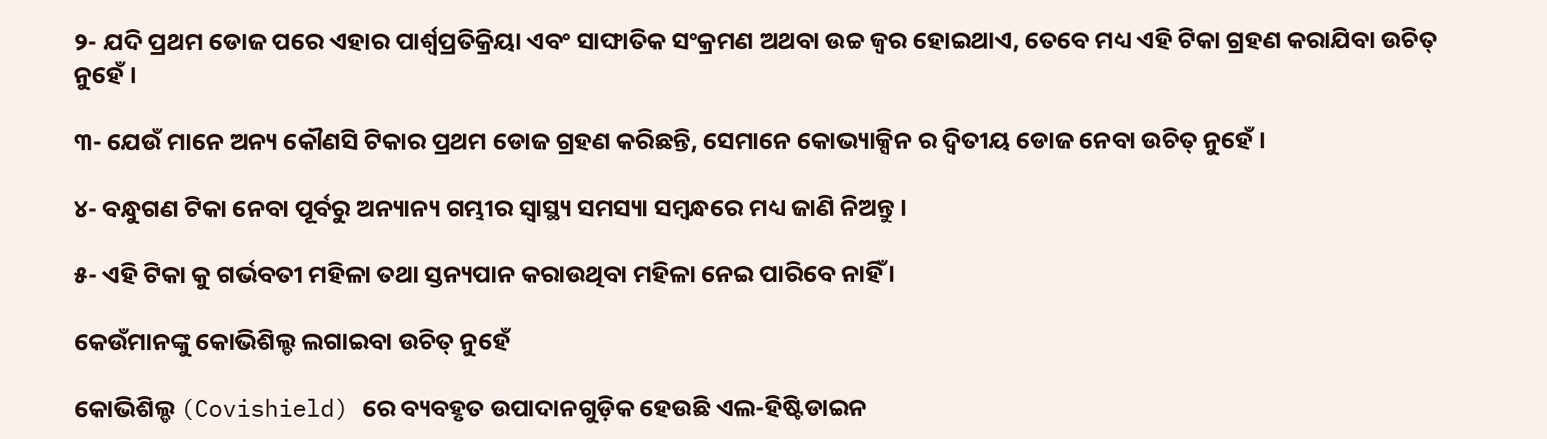୨- ଯଦି ପ୍ରଥମ ଡୋଜ ପରେ ଏହାର ପାର୍ଶ୍ଵପ୍ରତିକ୍ରିୟା ଏବଂ ସାଙ୍ଘାତିକ ସଂକ୍ରମଣ ଅଥବା ଉଚ୍ଚ ଜ୍ୱର ହୋଇଥାଏ, ତେବେ ମଧ୍ୟ ଏହି ଟିକା ଗ୍ରହଣ କରାଯିବା ଉଚିତ୍ ନୁହେଁ ।

୩- ଯେଉଁ ମାନେ ଅନ୍ୟ କୌଣସି ଟିକାର ପ୍ରଥମ ଡୋଜ ଗ୍ରହଣ କରିଛନ୍ତି, ସେମାନେ କୋଭ୍ୟାକ୍ସିନ ର ଦ୍ଵିତୀୟ ଡୋଜ ନେବା ଉଚିତ୍ ନୁହେଁ ।

୪- ବନ୍ଧୁଗଣ ଟିକା ନେବା ପୂର୍ବରୁ ଅନ୍ୟାନ୍ୟ ଗମ୍ଭୀର ସ୍ୱାସ୍ଥ୍ୟ ସମସ୍ୟା ସମ୍ବନ୍ଧରେ ମଧ୍ୟ ଜାଣି ନିଅନ୍ତୁ ।

୫- ଏହି ଟିକା କୁ ଗର୍ଭବତୀ ମହିଳା ତଥା ସ୍ତନ୍ୟପାନ କରାଉଥିବା ମହିଳା ନେଇ ପାରିବେ ନାହିଁ ।

କେଉଁମାନଙ୍କୁ କୋଭିଶିଲ୍ଡ ଲଗାଇବା ଉଚିତ୍ ନୁହେଁ

କୋଭିଶିଲ୍ଡ (Covishield) ରେ ବ୍ୟବହୃତ ଉପାଦାନଗୁଡ଼ିକ ହେଉଛି ଏଲ-ହିଷ୍ଟିଡାଇନ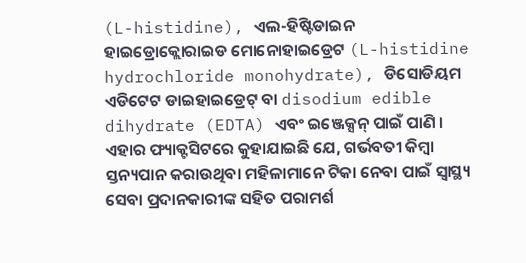(L-histidine), ଏଲ-ହିଷ୍ଟିଡାଇନ ହାଇଡ୍ରୋକ୍ଲୋରାଇଡ ମୋନୋହାଇଡ୍ରେଟ (L-histidine hydrochloride monohydrate), ଡିସୋଡିୟମ ଏଡିଟେଟ ଡାଇହାଇଡ୍ରେଟ୍ ବା disodium edible dihydrate (EDTA) ଏବଂ ଇଞ୍ଜେକ୍ସନ୍ ପାଇଁ ପାଣି । ଏହାର ଫ୍ୟାକ୍ଟସିଟରେ କୁହାଯାଇଛି ଯେ, ଗର୍ଭବତୀ କିମ୍ବା ସ୍ତନ୍ୟପାନ କରାଉଥିବା ମହିଳାମାନେ ଟିକା ନେବା ପାଇଁ ସ୍ୱାସ୍ଥ୍ୟ ସେବା ପ୍ରଦାନକାରୀଙ୍କ ସହିତ ପରାମର୍ଶ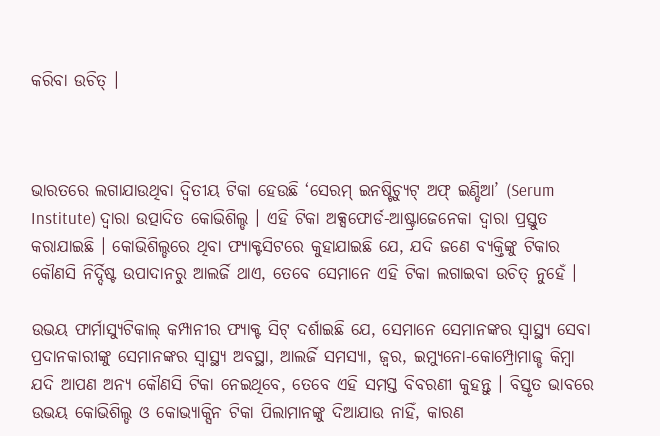କରିବା ଉଚିତ୍ ।



ଭାରତରେ ଲଗାଯାଉଥିବା ଦ୍ୱିତୀୟ ଟିକା ହେଉଛି ‘ସେରମ୍ ଇନଷ୍ଟିଚ୍ୟୁଟ୍ ଅଫ୍ ଇଣ୍ଡିଆ’ (Serum Institute) ଦ୍ୱାରା ଉତ୍ପାଦିତ କୋଭିଶିଲ୍ଡ । ଏହି ଟିକା ଅକ୍ସଫୋର୍ଡ-ଆଷ୍ଟ୍ରାଜେନେକା ଦ୍ୱାରା ପ୍ରସ୍ତୁତ କରାଯାଇଛି । କୋଭିଶିଲ୍ଡରେ ଥିବା ଫ୍ୟାକ୍ଟସିଟରେ କୁହାଯାଇଛି ଯେ, ଯଦି ଜଣେ ବ୍ୟକ୍ତିଙ୍କୁ ଟିକାର କୌଣସି ନିର୍ଦ୍ଦିଷ୍ଟ ଉପାଦାନରୁ ଆଲର୍ଜି ଥାଏ, ତେବେ ସେମାନେ ଏହି ଟିକା ଲଗାଇବା ଉଚିତ୍ ନୁହେଁ ।

ଉଭୟ ଫାର୍ମାସ୍ୟୁଟିକାଲ୍ କମ୍ପାନୀର ଫ୍ୟାକ୍ଟ ସିଟ୍ ଦର୍ଶାଇଛି ଯେ, ସେମାନେ ସେମାନଙ୍କର ସ୍ୱାସ୍ଥ୍ୟ ସେବା ପ୍ରଦାନକାରୀଙ୍କୁ ସେମାନଙ୍କର ସ୍ୱାସ୍ଥ୍ୟ ଅବସ୍ଥା, ଆଲର୍ଜି ସମସ୍ୟା, ଜ୍ୱର, ଇମ୍ୟୁନୋ-କୋମ୍ପ୍ରୋମାଜ୍ଡ କିମ୍ବା ଯଦି ଆପଣ ଅନ୍ୟ କୌଣସି ଟିକା ନେଇଥିବେ, ତେବେ ଏହି ସମସ୍ତ ବିବରଣୀ କୁହନ୍ତୁ । ବିସ୍ତୃତ ଭାବରେ ଉଭୟ କୋଭିଶିଲ୍ଡ ଓ କୋଭ୍ୟାକ୍ସିନ ଟିକା ପିଲାମାନଙ୍କୁ ଦିଆଯାଉ ନାହିଁ, କାରଣ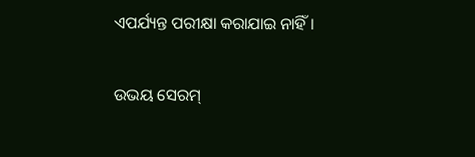ଏପର୍ଯ୍ୟନ୍ତ ପରୀକ୍ଷା କରାଯାଇ ନାହିଁ ।

ଉଭୟ ସେରମ୍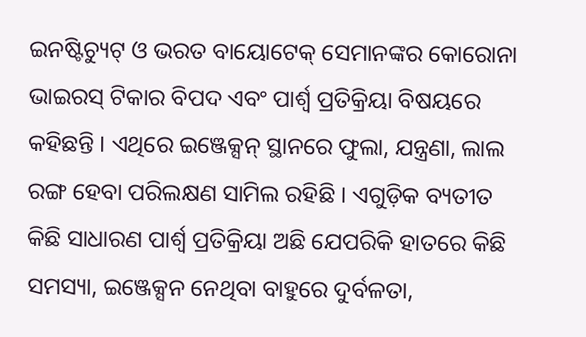ଇନଷ୍ଟିଚ୍ୟୁଟ୍ ଓ ଭରତ ବାୟୋଟେକ୍ ସେମାନଙ୍କର କୋରୋନା ଭାଇରସ୍ ଟିକାର ବିପଦ ଏବଂ ପାର୍ଶ୍ୱ ପ୍ରତିକ୍ରିୟା ବିଷୟରେ କହିଛନ୍ତି । ଏଥିରେ ଇଞ୍ଜେକ୍ସନ୍ ସ୍ଥାନରେ ଫୁଲା, ଯନ୍ତ୍ରଣା, ଲାଲ ରଙ୍ଗ ହେବା ପରିଲକ୍ଷଣ ସାମିଲ ରହିଛି । ଏଗୁଡ଼ିକ ବ୍ୟତୀତ କିଛି ସାଧାରଣ ପାର୍ଶ୍ୱ ପ୍ରତିକ୍ରିୟା ଅଛି ଯେପରିକି ହାତରେ କିଛି ସମସ୍ୟା, ଇଞ୍ଜେକ୍ସନ ନେଥିବା ବାହୁରେ ଦୁର୍ବଳତା,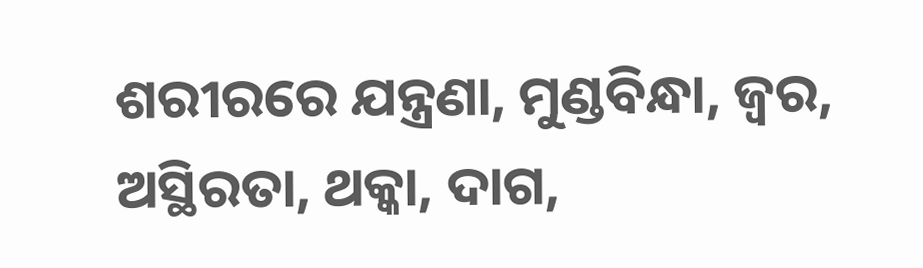ଶରୀରରେ ଯନ୍ତ୍ରଣା, ମୁଣ୍ଡବିନ୍ଧା, ଜ୍ୱର, ଅସ୍ଥିରତା, ଥକ୍କା, ଦାଗ,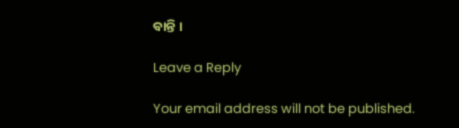ବାନ୍ତି ।

Leave a Reply

Your email address will not be published.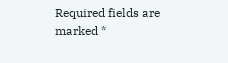Required fields are marked *